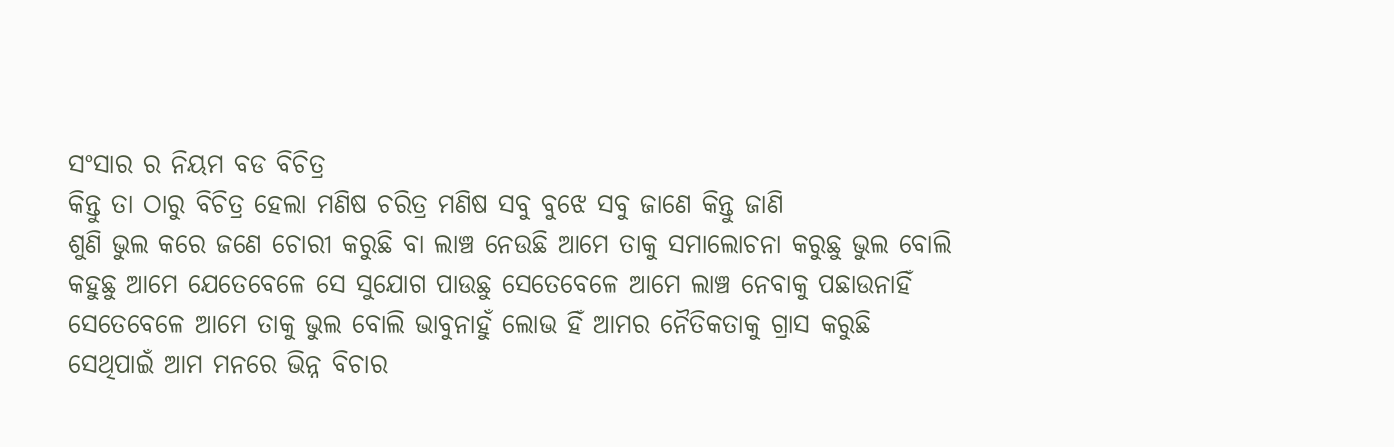ସଂସାର ର ନିୟମ ବଡ ବିଚିତ୍ର
କିନ୍ତୁ ତା ଠାରୁ ବିଚିତ୍ର ହେଲା ମଣିଷ ଚରିତ୍ର ମଣିଷ ସବୁ ବୁଝେ ସବୁ ଜାଣେ କିନ୍ତୁ ଜାଣି
ଶୁଣି ଭୁଲ କରେ ଜଣେ ଚୋରୀ କରୁଛି ବା ଲାଞ୍ଚ ନେଉଛି ଆମେ ତାକୁ ସମାଲୋଚନା କରୁଛୁ ଭୁଲ ବୋଲି
କହୁଛୁ ଆମେ ଯେତେବେଳେ ସେ ସୁଯୋଗ ପାଉଛୁ ସେତେବେଳେ ଆମେ ଲାଞ୍ଚ ନେବାକୁ ପଛାଉନାହିଁ
ସେତେବେଳେ ଆମେ ତାକୁ ଭୁଲ ବୋଲି ଭାବୁନାହୁଁ ଲୋଭ ହିଁ ଆମର ନୈତିକତାକୁ ଗ୍ରାସ କରୁଛି
ସେଥିପାଇଁ ଆମ ମନରେ ଭିନ୍ନ ବିଚାର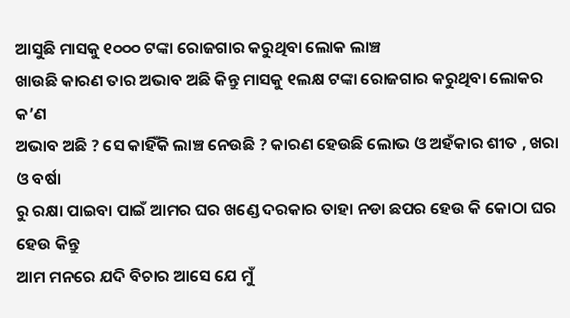ଆସୁଛି ମାସକୁ ୧୦୦୦ ଟଙ୍କା ରୋଜଗାର କରୁଥିବା ଲୋକ ଲାଞ୍ଚ
ଖାଉଛି କାରଣ ତାର ଅଭାବ ଅଛି କିନ୍ତୁ ମାସକୁ ୧ଲକ୍ଷ ଟଙ୍କା ରୋଜଗାର କରୁଥିବା ଲୋକର କ’ଣ
ଅଭାବ ଅଛି ? ସେ କାହିଁକି ଲାଞ୍ଚ ନେଉଛି ? କାରଣ ହେଉଛି ଲୋଭ ଓ ଅହଁକାର ଶୀତ , ଖରା ଓ ବର୍ଷା
ରୁ ରକ୍ଷା ପାଇବା ପାଇଁ ଆମର ଘର ଖଣ୍ଡେ ଦରକାର ତାହା ନଡା ଛପର ହେଉ କି କୋଠା ଘର ହେଉ କିନ୍ତୁ
ଆମ ମନରେ ଯଦି ବିଚାର ଆସେ ଯେ ମୁଁ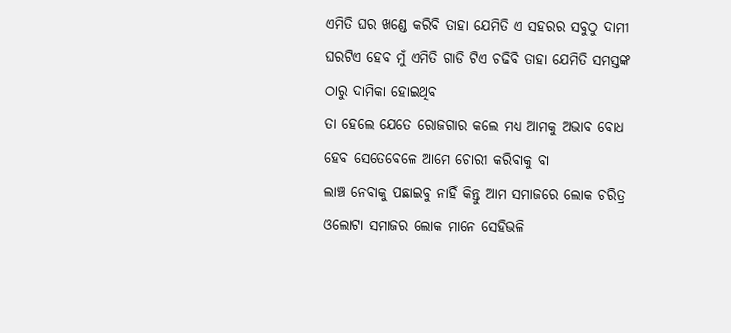ଏମିତି ଘର ଖଣ୍ଡେ କରିବି ତାହା ଯେମିତି ଏ ସହରର ସବୁଠୁ ଦାମୀ
ଘରଟିଏ ହେବ ମୁଁ ଏମିତି ଗାଡି ଟିଏ ଚଢିବି ତାହା ଯେମିତି ସମସ୍ତଙ୍କ ଠାରୁ ଦାମିକା ହୋଇଥିବ
ତା ହେଲେ ଯେତେ ରୋଜଗାର କଲେ ମଧ୍ୟ ଆମକୁ ଅଭାବ ବୋଧ ହେବ ସେତେବେଳେ ଆମେ ଚୋରୀ କରିବାକୁ ବା
ଲାଞ୍ଚ ନେବାକୁ ପଛାଇବୁ ନାହିଁ କିନ୍ତୁ ଆମ ସମାଜରେ ଲୋକ ଚରିତ୍ର ଓଲୋଟା ସମାଜର ଲୋକ ମାନେ ସେହିଭଳି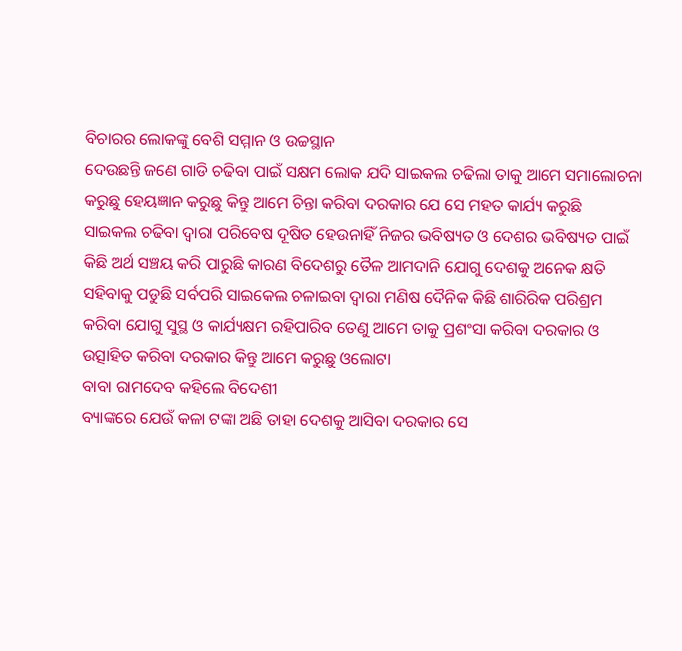ବିଚାରର ଲୋକଙ୍କୁ ବେଶି ସମ୍ମାନ ଓ ଉଚ୍ଚସ୍ଥାନ
ଦେଉଛନ୍ତି ଜଣେ ଗାଡି ଚଢିବା ପାଇଁ ସକ୍ଷମ ଲୋକ ଯଦି ସାଇକଲ ଚଢିଲା ତାକୁ ଆମେ ସମାଲୋଚନା
କରୁଛୁ ହେୟଜ୍ଞାନ କରୁଛୁ କିନ୍ତୁ ଆମେ ଚିନ୍ତା କରିବା ଦରକାର ଯେ ସେ ମହତ କାର୍ଯ୍ୟ କରୁଛି
ସାଇକଲ ଚଢିବା ଦ୍ୱାରା ପରିବେଷ ଦୂଷିତ ହେଉନାହିଁ ନିଜର ଭବିଷ୍ୟତ ଓ ଦେଶର ଭବିଷ୍ୟତ ପାଇଁ
କିଛି ଅର୍ଥ ସଞ୍ଚୟ କରି ପାରୁଛି କାରଣ ବିଦେଶରୁ ତୈଳ ଆମଦାନି ଯୋଗୁ ଦେଶକୁ ଅନେକ କ୍ଷତି
ସହିବାକୁ ପଡୁଛି ସର୍ବପରି ସାଇକେଲ ଚଳାଇବା ଦ୍ୱାରା ମଣିଷ ଦୈନିକ କିଛି ଶାରିରିକ ପରିଶ୍ରମ
କରିବା ଯୋଗୁ ସୁସ୍ଥ ଓ କାର୍ଯ୍ୟକ୍ଷମ ରହିପାରିବ ତେଣୁ ଆମେ ତାକୁ ପ୍ରଶଂସା କରିବା ଦରକାର ଓ
ଉତ୍ସାହିତ କରିବା ଦରକାର କିନ୍ତୁ ଆମେ କରୁଛୁ ଓଲୋଟା
ବାବା ରାମଦେବ କହିଲେ ବିଦେଶୀ
ବ୍ୟାଙ୍କରେ ଯେଉଁ କଳା ଟଙ୍କା ଅଛି ତାହା ଦେଶକୁ ଆସିବା ଦରକାର ସେ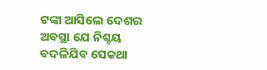ଟଙ୍କା ଆସିଲେ ଦେଶର
ଅବସ୍ଥା ଯେ ନିଶ୍ଚୟ ବଦଳିଯିବ ସେକଥା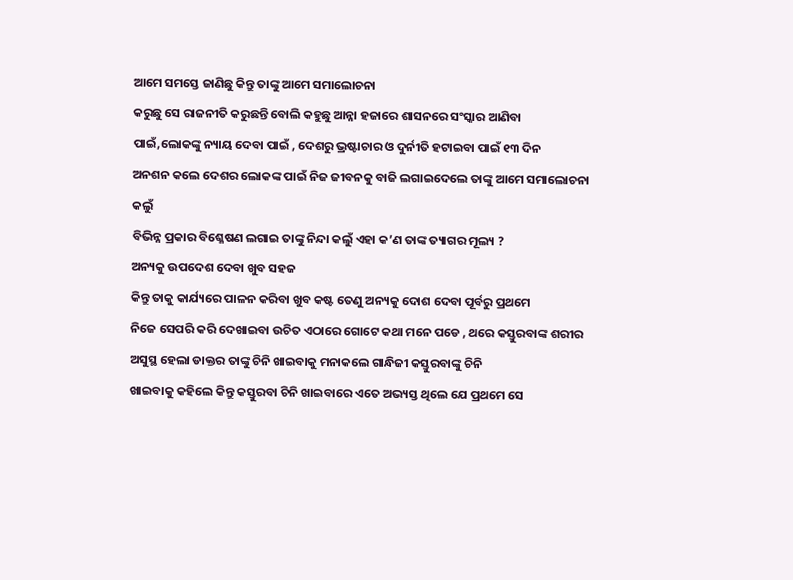ଆମେ ସମସ୍ତେ ଜାଣିଛୁ କିନ୍ତୁ ତାଙ୍କୁ ଆମେ ସମାଲୋଚନା
କରୁଛୁ ସେ ରାଜନୀତି କରୁଛନ୍ତି ବୋଲି କହୁଛୁ ଆନ୍ନା ହଜାରେ ଶାସନରେ ସଂସ୍କାର ଆଣିବା
ପାଇଁ,ଲୋକଙ୍କୁ ନ୍ୟାୟ ଦେବା ପାଇଁ , ଦେଶରୁ ଭ୍ରଷ୍ଟାଚାର ଓ ଦୁର୍ନୀତି ହଟାଇବା ପାଇଁ ୧୩ ଦିନ
ଅନଶନ କଲେ ଦେଶର ଲୋକଙ୍କ ପାଇଁ ନିଜ ଜୀବନକୁ ବାଜି ଲଗାଇଦେଲେ ତାଙ୍କୁ ଆମେ ସମାଲୋଚନା କଲୁଁ
ବିଭିନ୍ନ ପ୍ରକାର ବିଶ୍ଳେଷଣ ଲଗାଇ ତାଙ୍କୁ ନିନ୍ଦା କଲୁଁ ଏହା କ’ଣ ତାଙ୍କ ତ୍ୟାଗର ମୂଲ୍ୟ ?
ଅନ୍ୟକୁ ଉପଦେଶ ଦେବା ଖୁବ ସହଜ
କିନ୍ତୁ ତାକୁ କାର୍ଯ୍ୟରେ ପାଳନ କରିବା ଖୁବ କଷ୍ଟ ତେଣୁ ଅନ୍ୟକୁ ଦୋଶ ଦେବା ପୂର୍ବରୁ ପ୍ରଥମେ
ନିଜେ ସେପରି କରି ଦେଖାଇବା ଉଚିତ ଏଠାରେ ଗୋଟେ କଥା ମନେ ପଡେ , ଥରେ କସ୍ତୁରବାଙ୍କ ଶରୀର
ଅସୁସ୍ଥ ହେଲା ଡାକ୍ତର ତାଙ୍କୁ ଚିନି ଖାଇବାକୁ ମନାକଲେ ଗାନ୍ଧିଜୀ କସ୍ତୁରବାଙ୍କୁ ଚିନି
ଖାଇବାକୁ କହିଲେ କିନ୍ତୁ କସ୍ତୁରବା ଚିନି ଖାଇବାରେ ଏତେ ଅଭ୍ୟସ୍ତ ଥିଲେ ଯେ ପ୍ରଥମେ ସେ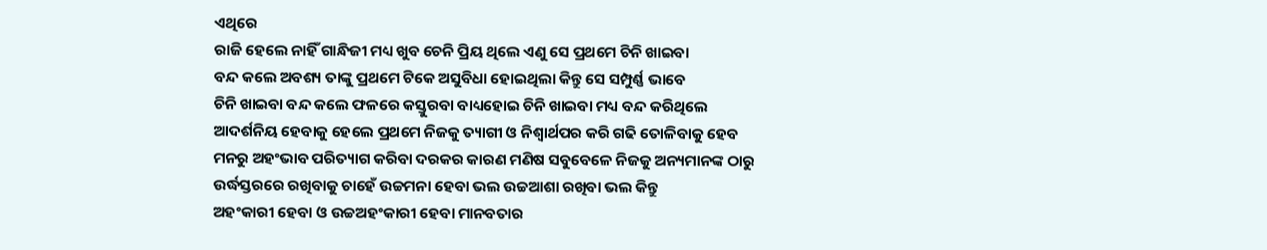ଏଥିରେ
ରାଜି ହେଲେ ନାହିଁ ଗାନ୍ଧିଜୀ ମଧ୍ୟ ଖୁବ ଚେନି ପ୍ରିୟ ଥିଲେ ଏଣୁ ସେ ପ୍ରଥମେ ଚିନି ଖାଇବା
ବନ୍ଦ କଲେ ଅବଶ୍ୟ ତାଙ୍କୁ ପ୍ରଥମେ ଟିକେ ଅସୁବିଧା ହୋଇଥିଲା କିନ୍ତୁ ସେ ସମ୍ପୁର୍ଣ୍ଣ ଭାବେ
ଚିନି ଖାଇବା ବନ୍ଦ କଲେ ଫଳରେ କସ୍ତୁରବା ବାଧ୍ୟହୋଇ ଚିନି ଖାଇବା ମଧ୍ୟ ବନ୍ଦ କରିଥିଲେ
ଆଦର୍ଶନିୟ ହେବାକୁ ହେଲେ ପ୍ରଥମେ ନିଜକୁ ତ୍ୟାଗୀ ଓ ନିଶ୍ୱାର୍ଥପର କରି ଗଢି ତୋଳିବାକୁ ହେବ
ମନରୁ ଅହଂଭାବ ପରିତ୍ୟାଗ କରିବା ଦରକର କାରଣ ମଣିଷ ସବୁବେଳେ ନିଜକୁ ଅନ୍ୟମାନଙ୍କ ଠାରୁ
ଉର୍ଦ୍ଧସ୍ତରରେ ରଖିବାକୁ ଚାହେଁ ଉଚ୍ଚମନା ହେବା ଭଲ ଉଚ୍ଚଆଶା ରଖିବା ଭଲ କିନ୍ତୁ
ଅହଂକାରୀ ହେବା ଓ ଉଚ୍ଚଅହଂକାରୀ ହେବା ମାନବତାର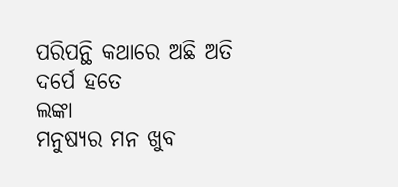ପରିପନ୍ଥି କଥାରେ ଅଛି ଅତି ଦର୍ପେ ହତେ
ଲଙ୍କା
ମନୁଷ୍ୟର ମନ ଖୁବ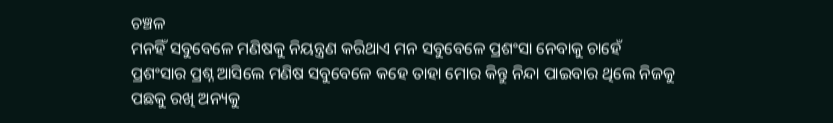ଚଞ୍ଚଳ
ମନହିଁ ସବୁବେଳେ ମଣିଷକୁ ନିୟନ୍ତ୍ରଣ କରିଥାଏ ମନ ସବୁବେଳେ ପ୍ରଶଂସା ନେବାକୁ ଚାହେଁ
ପ୍ରଶଂସାର ପ୍ରଶ୍ନ ଆସିଲେ ମଣିଷ ସବୁବେଳେ କହେ ତାହା ମୋର କିନ୍ତୁ ନିନ୍ଦା ପାଇବାର ଥିଲେ ନିଜକୁ
ପଛକୁ ରଖି ଅନ୍ୟକୁ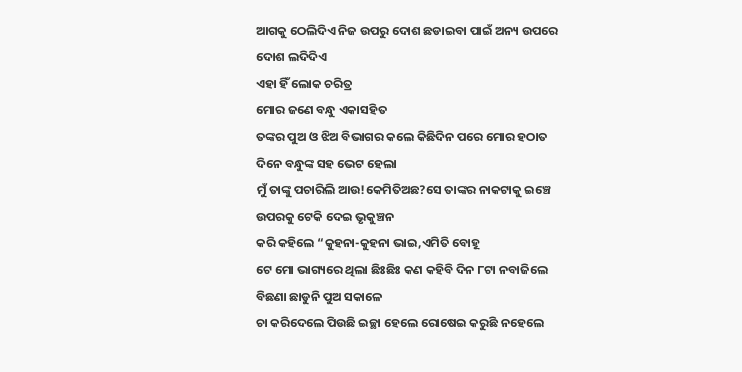ଆଗକୁ ଠେଲିଦିଏ ନିଜ ଉପରୁ ଦୋଶ ଛଡାଇବା ପାଇଁ ଅନ୍ୟ ଉପରେ ଦୋଶ ଲଦିଦିଏ
ଏହା ହିଁ ଲୋକ ଚରିତ୍ର
ମୋର ଜଣେ ବନ୍ଧୁ ଏକାସହିତ
ତଙ୍କର ପୁଅ ଓ ଝିଅ ବିଭାଗର କଲେ କିଛିଦିନ ପରେ ମୋର ହଠାତ ଦିନେ ବନ୍ଧୁଙ୍କ ସହ ଭେଟ ହେଲା
ମୁଁ ତାଙ୍କୁ ପଚାରିଲି ଆଉ!କେମିତିଅଛ?ସେ ତାଙ୍କର ନାକଟାକୁ ଇଞ୍ଚେ ଉପରକୁ ଟେକି ଦେଇ ଭୃକୁଞ୍ଚନ
କରି କହିଲେ “କୁହନା-କୁହନା ଭାଇ,ଏମିତି ବୋହୂ
ଟେ ମୋ ଭାଗ୍ୟରେ ଥିଲା ଛିଃଛିଃ କଣ କହିବି ଦିନ ୮ଟା ନବାଜିଲେ ବିଛଣା ଛାଡୁନି ପୁଅ ସକାଳେ
ଚା କରିଦେଲେ ପିଉଛି ଇଚ୍ଛା ହେଲେ ରୋଷେଇ କରୁଛି ନହେଲେ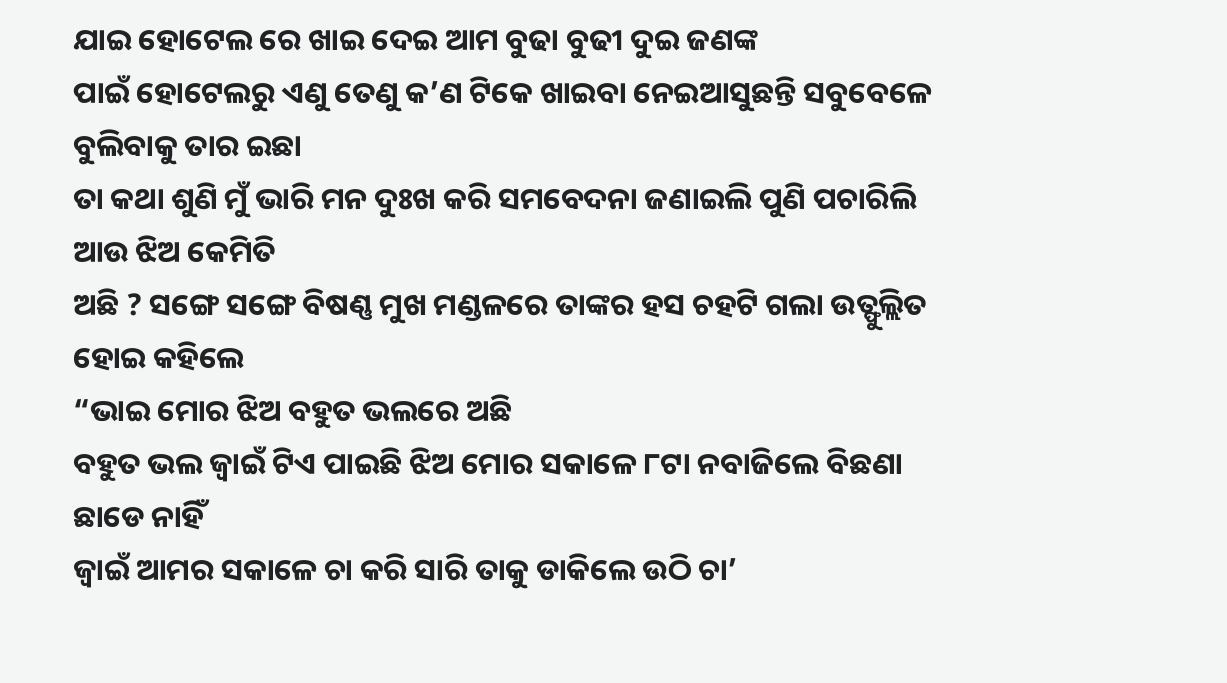ଯାଇ ହୋଟେଲ ରେ ଖାଇ ଦେଇ ଆମ ବୁଢା ବୁଢୀ ଦୁଇ ଜଣଙ୍କ
ପାଇଁ ହୋଟେଲରୁ ଏଣୁ ତେଣୁ କ’ଣ ଟିକେ ଖାଇବା ନେଇଆସୁଛନ୍ତି ସବୁବେଳେ ବୁଲିବାକୁ ତାର ଇଛା
ତା କଥା ଶୁଣି ମୁଁ ଭାରି ମନ ଦୁଃଖ କରି ସମବେଦନା ଜଣାଇଲି ପୁଣି ପଚାରିଲି ଆଉ ଝିଅ କେମିତି
ଅଛି ? ସଙ୍ଗେ ସଙ୍ଗେ ବିଷଣ୍ଣ ମୁଖ ମଣ୍ଡଳରେ ତାଙ୍କର ହସ ଚହଟି ଗଲା ଉତ୍ଫୁଲ୍ଲିତ ହୋଇ କହିଲେ
“ଭାଇ ମୋର ଝିଅ ବହୁତ ଭଲରେ ଅଛି
ବହୁତ ଭଲ ଜ୍ୱାଇଁ ଟିଏ ପାଇଛି ଝିଅ ମୋର ସକାଳେ ୮ଟା ନବାଜିଲେ ବିଛଣା ଛାଡେ ନାହିଁ
ଜ୍ୱାଇଁ ଆମର ସକାଳେ ଚା କରି ସାରି ତାକୁ ଡାକିଲେ ଉଠି ଚା’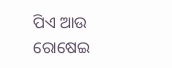ପିଏ ଆଉ ରୋଷେଇ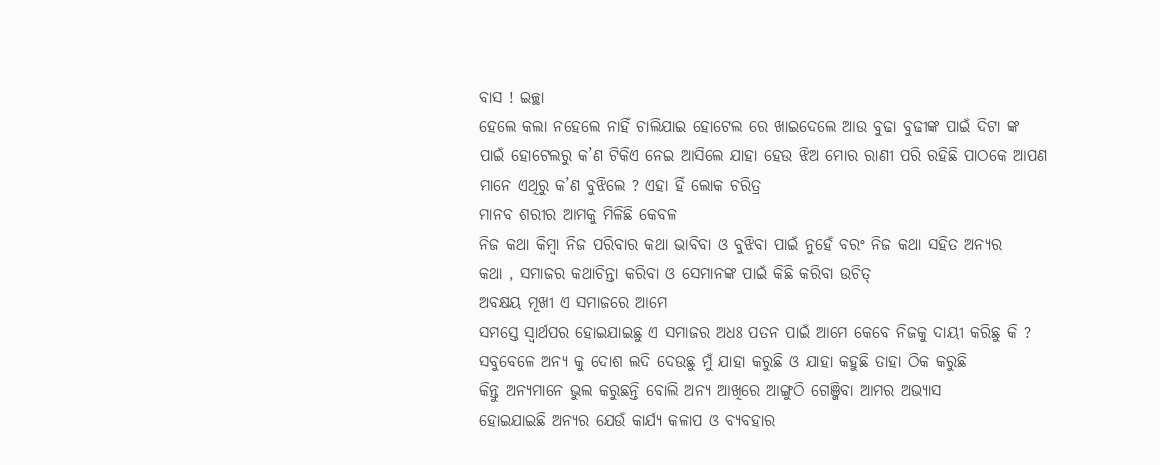ବାସ ! ଇଚ୍ଛା
ହେଲେ କଲା ନହେଲେ ନାହିଁ ଚାଲିଯାଇ ହୋଟେଲ ରେ ଖାଇଦେଲେ ଆଉ ବୁଢା ବୁଢୀଙ୍କ ପାଇଁ ଦିଟା ଙ୍କ
ପାଇଁ ହୋଟେଲରୁ କ’ଣ ଟିକିଏ ନେଇ ଆସିଲେ ଯାହା ହେଉ ଝିଅ ମୋର ରାଣୀ ପରି ରହିଛି ପାଠକେ ଆପଣ
ମାନେ ଏଥିରୁ କ’ଣ ବୁଝିଲେ ? ଏହା ହିଁ ଲୋକ ଚରିତ୍ର
ମାନବ ଶରୀର ଆମକୁ ମିଳିଛି କେବଳ
ନିଜ କଥା କିମ୍ବା ନିଜ ପରିବାର କଥା ଭାବିବା ଓ ବୁଝିବା ପାଇଁ ନୁହେଁ ବରଂ ନିଜ କଥା ସହିତ ଅନ୍ୟର
କଥା , ସମାଜର କଥାଚିନ୍ତା କରିବା ଓ ସେମାନଙ୍କ ପାଇଁ କିଛି କରିବା ଉଚିତ୍
ଅବକ୍ଷୟ ମୂଖୀ ଏ ସମାଜରେ ଆମେ
ସମସ୍ତେ ସ୍ୱାର୍ଥପର ହୋଇଯାଇଛୁ ଏ ସମାଜର ଅଧଃ ପତନ ପାଇଁ ଆମେ କେବେ ନିଜକୁ ଦାୟୀ କରିଛୁ କି ?
ସବୁବେଳେ ଅନ୍ୟ କୁ ଦୋଶ ଲଦି ଦେଉଛୁ ମୁଁ ଯାହା କରୁଛି ଓ ଯାହା କହୁଛି ତାହା ଠିକ କରୁଛି
କିନ୍ତୁ ଅନ୍ୟମାନେ ଭୁଲ କରୁଛନ୍ତି ବୋଲି ଅନ୍ୟ ଆଖିରେ ଆଙ୍ଗୁଠି ଗେଞ୍ଜିବା ଆମର ଅଭ୍ୟାସ
ହୋଇଯାଇଛି ଅନ୍ୟର ଯେଉଁ କାର୍ଯ୍ୟ କଳାପ ଓ ବ୍ୟବହାର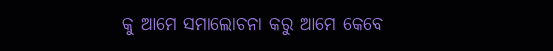କୁ ଆମେ ସମାଲୋଚନା କରୁ ଆମେ କେବେ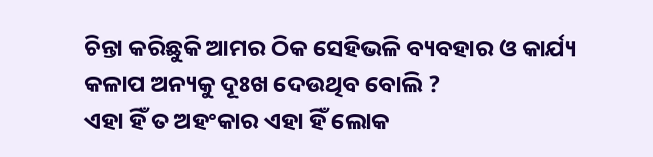ଚିନ୍ତା କରିଛୁକି ଆମର ଠିକ ସେହିଭଳି ବ୍ୟବହାର ଓ କାର୍ଯ୍ୟ କଳାପ ଅନ୍ୟକୁ ଦୂଃଖ ଦେଉଥିବ ବୋଲି ?
ଏହା ହିଁ ତ ଅହଂକାର ଏହା ହିଁ ଲୋକ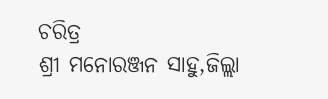ଚରିତ୍ର
ଶ୍ରୀ ମନୋରଞ୍ଜନ ସାହୁ,ଜିଲ୍ଲା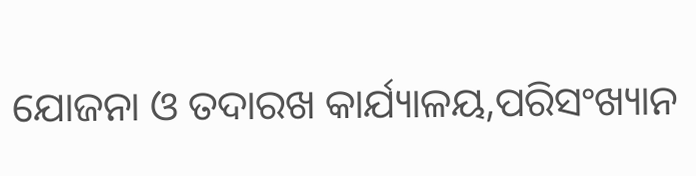ଯୋଜନା ଓ ତଦାରଖ କାର୍ଯ୍ୟାଳୟ,ପରିସଂଖ୍ୟାନ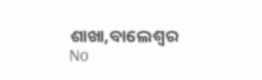ଶାଖା,ବାଲେଶ୍ୱର
No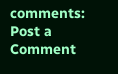comments:
Post a Comment